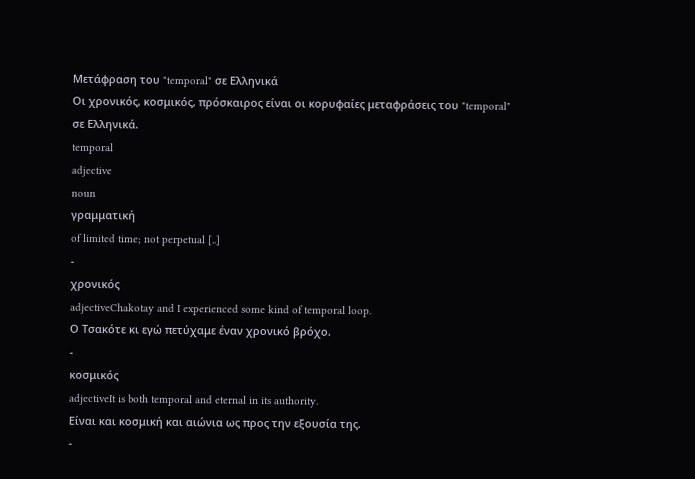Μετάφραση του "temporal" σε Ελληνικά
Οι χρονικός, κοσμικός, πρόσκαιρος είναι οι κορυφαίες μεταφράσεις του "temporal" σε Ελληνικά.
temporal
adjective
noun
γραμματική
of limited time; not perpetual [..]
-
χρονικός
adjectiveChakotay and I experienced some kind of temporal loop.
Ο Τσακότε κι εγώ πετύχαμε έναν χρονικό βρόχο.
-
κοσμικός
adjectiveIt is both temporal and eternal in its authority.
Είναι και κοσμική και αιώνια ως προς την εξουσία της.
-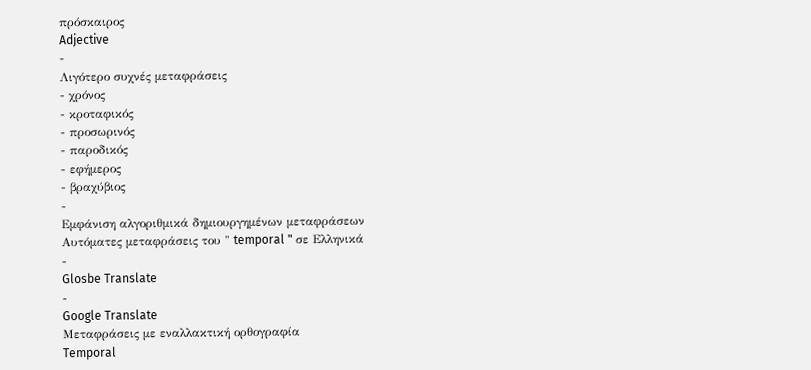πρόσκαιρος
Adjective
-
Λιγότερο συχνές μεταφράσεις
- χρόνος
- κροταφικός
- προσωρινός
- παροδικός
- εφήμερος
- βραχύβιος
-
Εμφάνιση αλγοριθμικά δημιουργημένων μεταφράσεων
Αυτόματες μεταφράσεις του " temporal " σε Ελληνικά
-
Glosbe Translate
-
Google Translate
Μεταφράσεις με εναλλακτική ορθογραφία
Temporal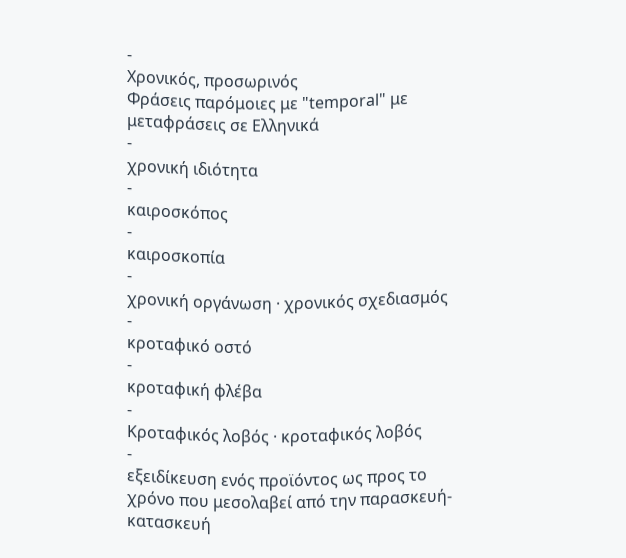-
Χρονικός, προσωρινός
Φράσεις παρόμοιες με "temporal" με μεταφράσεις σε Ελληνικά
-
χρονική ιδιότητα
-
καιροσκόπος
-
καιροσκοπία
-
χρονική οργάνωση · χρονικός σχεδιασμός
-
κροταφικό οστό
-
κροταφική φλέβα
-
Κροταφικός λοβός · κροταφικός λοβός
-
εξειδίκευση ενός προϊόντος ως προς το χρόνο που μεσολαβεί από την παρασκευή-κατασκευή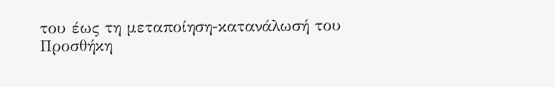του έως τη μεταποίηση-κατανάλωσή του
Προσθήκη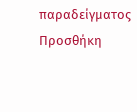παραδείγματος
Προσθήκη